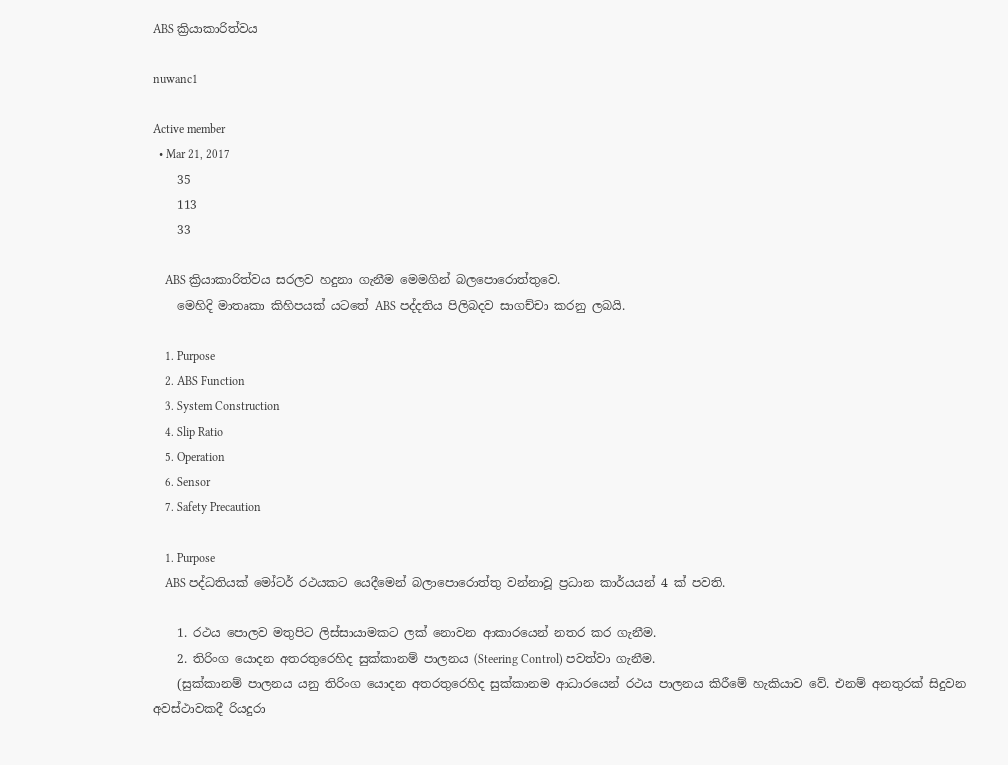ABS ක්‍රියාකාරිත්වය

nuwanc1

Active member
  • Mar 21, 2017
    35
    113
    33

    ABS ක්‍රියාකාරිත්වය සරලව හදුනා ගැනීම මෙමගින් බලපොරොත්තුවෙ.
    මෙහිදි මාතෘකා කිහිපයක් යටතේ ABS පද්දතිය පිලිබදව සාගච්චා කරනු ලබයි.

    1. Purpose
    2. ABS Function
    3. System Construction
    4. Slip Ratio
    5. Operation
    6. Sensor
    7. Safety Precaution

    1. Purpose
    ABS පද්ධතියක් මෝටර් රථයකට යෙදීමෙන් බලාපොරොත්තු වන්නාවූ ප්‍රධාන කාර්යයන් 4 ක් පවති.

    1. රථය පොලව මතුපිට ලිස්සායාමකට ලක් නොවන ආකාරයෙන් නතර කර ගැනීම.
    2. තිරිංග යොදන අතරතුරෙහිද සුක්කානම් පාලනය (Steering Control) පවත්වා ගැනීම.
    (සුක්කානම් පාලනය යනු තිරිංග යොදන අතරතුරෙහිද සුක්කානම ආධාරයෙන් රථය පාලනය කිරීමේ හැකියාව වේ. එනම් අනතුරක් සිදුවන අවස්ථාවකදී රියදුරා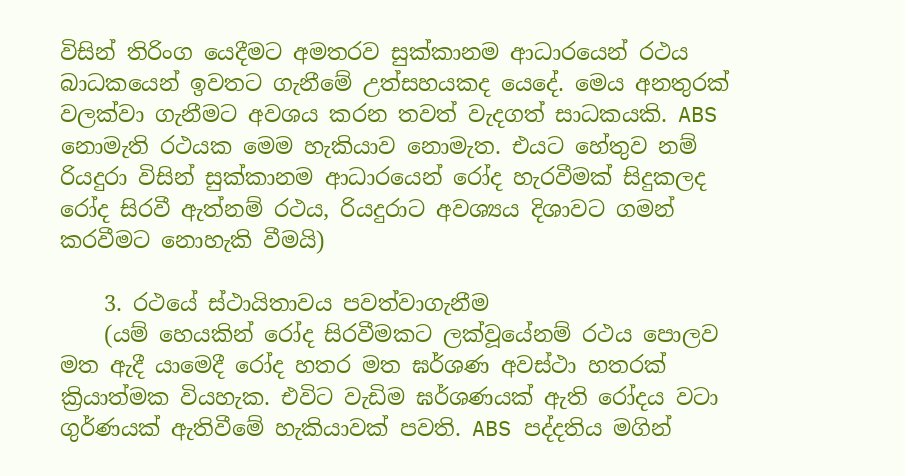විසින් තිරිංග යෙදීමට අමතරව සුක්කානම ආධාරයෙන් රථය බාධකයෙන් ඉවතට ගැනීමේ උත්සහයකද යෙදේ. මෙය අනතුරක් වලක්වා ගැනීමට අවශය කරන තවත් වැදගත් සාධකයකි. ABS නොමැති රථයක මෙම හැකියාව නොමැත. එයට හේතුව නම් රියදුරා විසින් සුක්කානම ආධාරයෙන් රෝද හැරවීමක් සිදුකලද රෝද සිරවී ඇත්නම් රථය, රියදුරාට අවශ්‍යය දිශාවට ගමන් කරවීමට නොහැකි වීමයි)

    3. රථයේ ස්ථායිතාවය පවත්වාගැනීම
    (යම් හෙයකින් රෝද සිරවීමකට ලක්වූයේනම් රථය පොලව මත ඇදී යාමෙදී රෝද හතර මත ඝර්ශණ අවස්ථා හතරක් ක්‍රියාත්මක වියහැක. එවිට වැඩිම ඝර්ශණයක් ඇති රෝදය වටා ගුර්ණයක් ඇතිවීමේ හැකියාවක් පවති. ABS පද්දතිය මගින්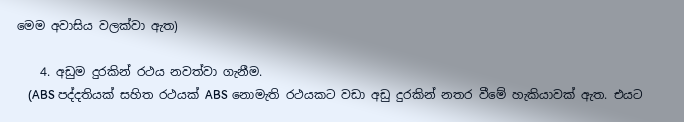මෙම අවාසිය වලක්වා ඇත)

    4. අඩුම දුරකින් රථය නවත්වා ගැනීම.
    (ABS පද්දතියක් සහිත රථයක් ABS නොමැති රථයකට වඩා අඩු දුරකින් නතර වීමේ හැකියාවක් ඇත. එයට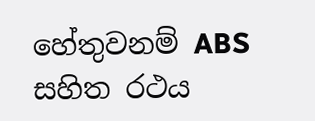හේතුවනම් ABS සහිත රථය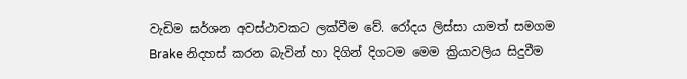වැඩිම ඝර්ශන අවස්ථාවකට ලක්වීම වේ. රෝදය ලිස්සා යාමත් සමගම Brake නිදහස් කරන බැවින් හා දිගින් දිගටම මෙම ක්‍රියාවලිය සිදුවීම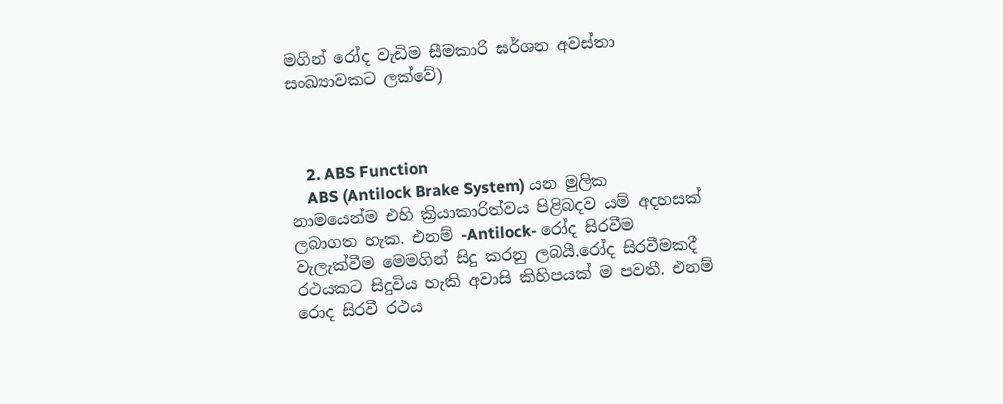මගින් රෝද වැඩිම සීමකාරි ඝර්ශන අවස්තා සංඛ්‍යාවකට ලක්වේ)



    2. ABS Function
    ABS (Antilock Brake System) යන මුලික නාමයෙන්ම එහි ක්‍රියාකාරිත්වය පිළිබදව යම් අදහසක් ලබාගත හැක. එනම් -Antilock- රෝද සිරවීම වැලැක්වීම මෙමගින් සිදු කරනු ලබයී.රෝද සිරවීමකදී රථයකට සිදුවිය හැකි අවාසි කිහිපයක් ම පවතී. එනම් රොද සිරවී රථය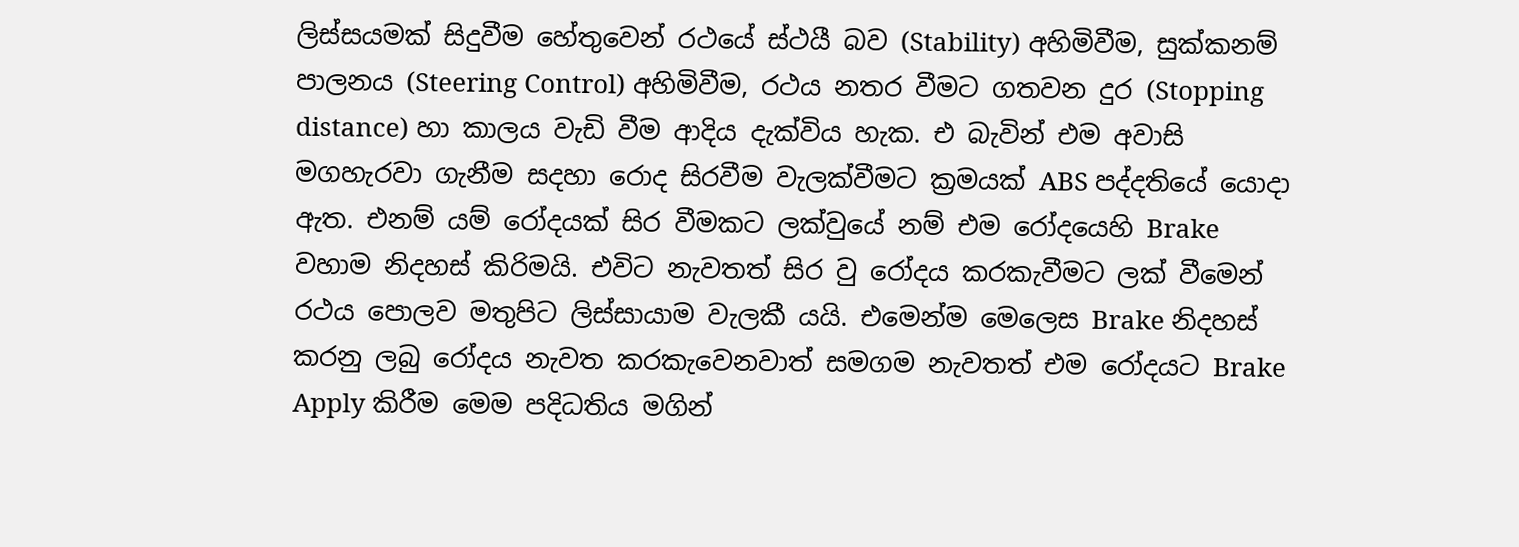ලිස්සයමක් සිදුවීම හේතුවෙන් රථයේ ස්ථයී බව (Stability) අහිමිවීම, සුක්කනම් පාලනය (Steering Control) අහිමිවීම, රථය නතර වීමට ගතවන දුර (Stopping distance) හා කාලය වැඩි වීම ආදිය දැක්විය හැක. එ බැවින් එම අවාසි මගහැරවා ගැනීම සදහා රොද සිරවීම වැලක්වීමට ක්‍රමයක් ABS පද්දතියේ යොදා ඇත. එනම් යම් රෝදයක් සිර වීමකට ලක්වුයේ නම් එම රෝදයෙහි Brake වහාම නිදහස් කිරිමයි. එවිට නැවතත් සිර වු රෝදය කරකැවීමට ලක් වීමෙන් රථය පොලව මතුපිට ලිස්සායාම වැලකී යයි. එමෙන්ම මෙලෙස Brake නිදහස් කරනු ලබු රෝදය නැවත කරකැවෙනවාත් සමගම නැවතත් එම රෝදයට Brake Apply කිරීම මෙම පදිධතිය මගින්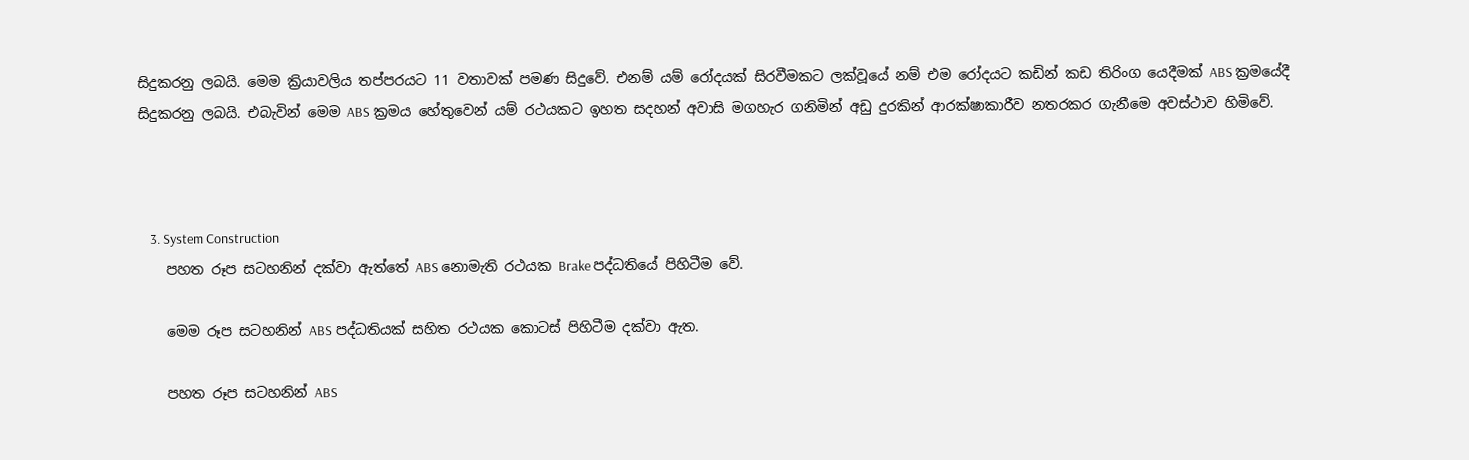සිදුකරනු ලබයි. මෙම ක්‍රියාවලිය තප්පරයට 11 වතාවක් පමණ සිදුවේ. එනම් යම් රෝදයක් සිරවීමකට ලක්වූයේ නම් එම රෝදයට කඩින් කඩ තිරිංග යෙදීමක් ABS ක්‍රමයේදී සිදුකරනු ලබයි. එබැවින් මෙම ABS ක්‍රමය හේතුවෙන් යම් රථයකට ඉහත සදහන් අවාසි මගහැර ගනිමින් අඩු දුරකින් ආරක්ෂාකාරීව නතරකර ගැනීමෙ අවස්ථාව හිමිවේ.



    3. System Construction
    පහත රූප සටහනින් දක්වා ඇත්තේ ABS නොමැති රථයක Brake පද්ධතියේ පිහිටීම වේ.

    මෙම රූප සටහනින් ABS පද්ධතියක් සහිත රථයක කොටස් පිහිටීම දක්වා ඇත.

    පහත රූප සටහනින් ABS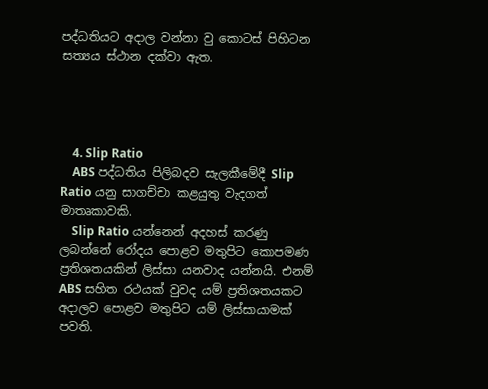පද්ධතියට අදාල වන්නා වු කොටස් පිහිටන සත්‍යය ස්ථාන දක්වා ඇත.




    4. Slip Ratio
    ABS පද්ධතිය පිලිබදව සැලකීමේදී Slip Ratio යනු සාගච්චා කළයුතු වැදගත් මාතෘකාවකි.
    Slip Ratio යන්නෙන් අදහස් කරණු ලබන්නේ රෝදය පොළව මතුපිට කොපමණ ප්‍රතිශතයකින් ලිස්සා යනවාද යන්නයි. එනම් ABS සහිත රථයක් වුවද යම් ප්‍රතිශතයකට අදාලව පොළව මතුපිට යම් ලිස්සායාමක් පවති.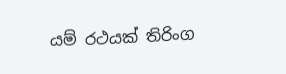යම් රථයක් තිරිංග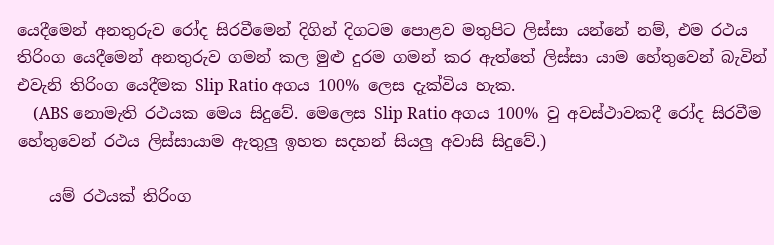යෙදීමෙන් අනතුරුව රෝද සිරවීමෙන් දිගින් දිගටම පොළව මතුපිට ලිස්සා යන්නේ නම්, එම රථය තිරිංග යෙදීමෙන් අනතුරුව ගමන් කල මුළු දුරම ගමන් කර ඇත්තේ ලිස්සා යාම හේතුවෙන් බැවින් එවැනි තිරිංග යෙදීමක Slip Ratio අගය 100% ලෙස දැක්විය හැක.
    (ABS නොමැති රථයක මෙය සිදුවේ. මෙලෙස Slip Ratio අගය 100% වු අවස්ථාවකදී රෝද සිරවීම හේතුවෙන් රථය ලිස්සායාම ඇතුලු ඉහත සදහන් සියලු අවාසි සිදුවේ.)

    යම් රථයක් තිරිංග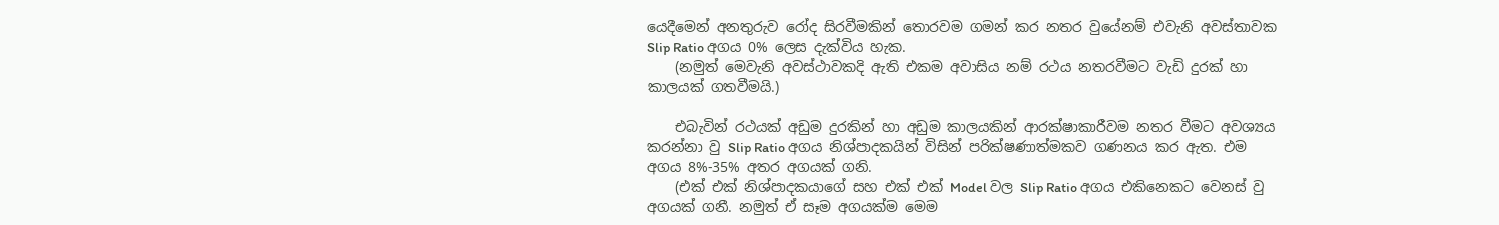යෙදීමෙන් අනතුරුව රෝද සිරවීමකින් තොරවම ගමන් කර නතර වුයේනම් එවැනි අවස්තාවක Slip Ratio අගය 0% ලෙස දැක්විය හැක.
    (නමුත් මෙවැනි අවස්ථාවකදි ඇති එකම අවාසිය නම් රථය නතරවීමට වැඩි දුරක් හා කාලයක් ගතවීමයි.)

    එබැවින් රථයක් අඩුම දුරකින් හා අඩුම කාලයකින් ආරක්ෂාකාරීවම නතර වීමට අවශ්‍යය කරන්නා වු Slip Ratio අගය නිශ්පාදකයින් විසින් පරික්ෂණාත්මකව ගණනය කර ඇත. එම අගය 8%-35% අතර අගයක් ගනි.
    (එක් එක් නිශ්පාදකයාගේ සහ එක් එක් Model වල Slip Ratio අගය එකිනෙකට වෙනස් වු අගයක් ගනී. නමුත් ඒ සෑම අගයක්ම මෙම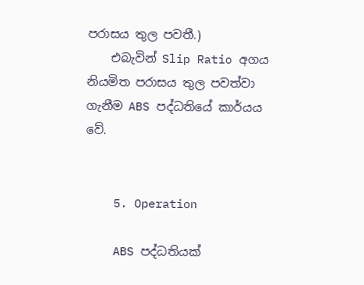පරාසය තුල පවතී.)
    එබැවින් Slip Ratio අගය නියමිත පරාසය තුල පවත්වා ගැනීම ABS පද්ධතියේ කාර්යය වේ.


    5. Operation

    ABS පද්ධතියක්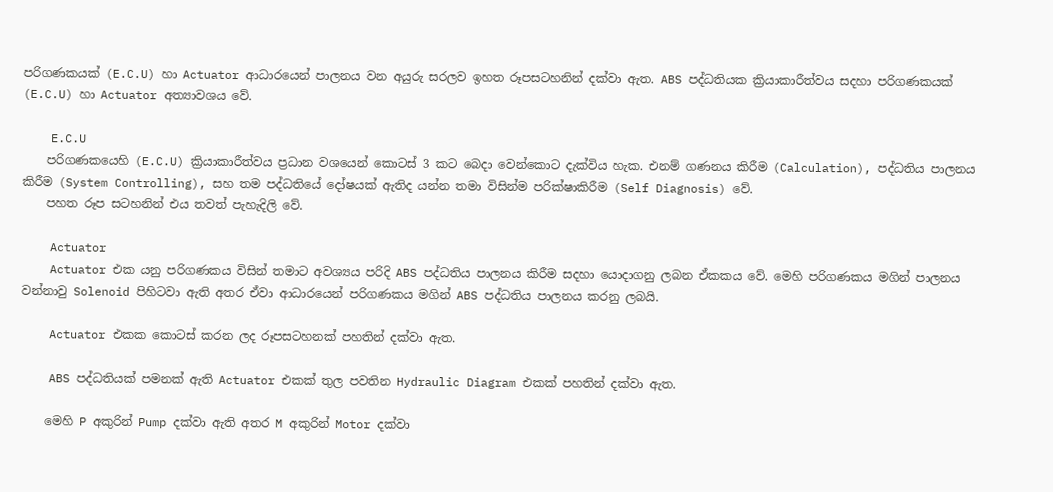පරිගණකයක් (E.C.U) හා Actuator ආධාරයෙන් පාලනය වන අයුරු සරලව ඉහත රූපසටහනින් දක්වා ඇත. ABS පද්ධතියක ක්‍රියාකාරීත්වය සදහා පරිගණකයක් (E.C.U) හා Actuator අත්‍යාවශය වේ.

    E.C.U
    පරිගණකයෙහි (E.C.U) ක්‍රියාකාරීත්වය ප්‍රධාන වශයෙන් කොටස් 3 කට බෙදා වෙන්කොට දැක්විය හැක. එනම් ගණනය කිරීම (Calculation), පද්ධතිය පාලනය කිරීම (System Controlling), සහ තම පද්ධතියේ දෝෂයක් ඇතිද යන්න තමා විසින්ම පරික්ෂාකිරීම (Self Diagnosis) වේ.
    පහත රූප සටහනින් එය තවත් පැහැදිලි වේ.

    Actuator
    Actuator එක යනු පරිගණකය විසින් තමාට අවශ්‍යය පරිදි ABS පද්ධතිය පාලනය කිරීම සදහා යොදාගනු ලබන ඒකකය වේ. මෙහි පරිගණකය මගින් පාලනය වන්නාවු Solenoid පිහිටවා ඇති අතර ඒවා ආධාරයෙන් පරිගණකය මගින් ABS පද්ධතිය පාලනය කරනු ලබයි.

    Actuator එකක කොටස් කරන ලද රූපසටහනක් පහතින් දක්වා ඇත.

    ABS පද්ධතියක් පමනක් ඇති Actuator එකක් තුල පවතින Hydraulic Diagram එකක් පහතින් දක්වා ඇත.

    මෙහි P අකුරින් Pump දක්වා ඇති අතර M අකුරින් Motor දක්වා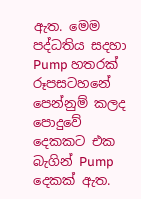ඇත. මෙම පද්ධතිය සදහා Pump හතරක් රූපසටහනේ පෙන්නුම් කලද පොදුවේ දෙකකට එක බැගින් Pump දෙකක් ඇත.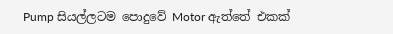Pump සියල්ලටම පොදුවේ Motor ඇත්තේ එකක්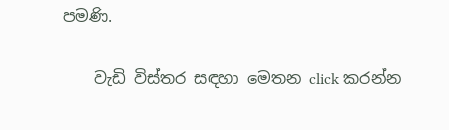පමණි.

    වැඩි විස්තර සඳහා මෙතන click කරන්න